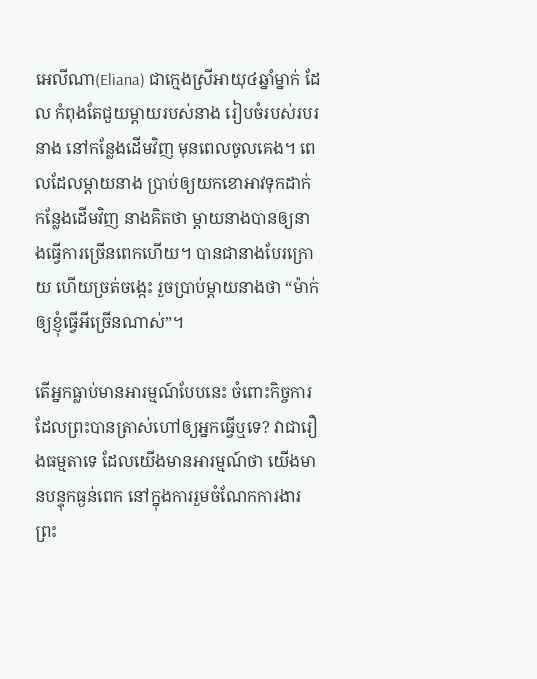អេលីណា(Eliana) ជាក្មេងស្រីអាយុ៤ឆ្នាំម្នាក់ ដែល កំពុងតែជួយម្តាយរបស់នាង រៀបចំរបស់របរនាង នៅកន្លែងដើមវិញ មុនពេលចូលគេង។ ពេលដែលម្តាយនាង ប្រាប់ឲ្យយកខោអាវទុកដាក់កន្លែងដើមវិញ នាងគិតថា ម្តាយនាងបានឲ្យនាងធ្វើការច្រើនពេកហើយ។ បានជានាងបែរក្រោយ ហើយច្រត់ចង្កេះ រួចប្រាប់ម្តាយនាងថា “ម៉ាក់ឲ្យខ្ញុំធ្វើអីច្រើនណាស់”។

តើអ្នកធ្លាប់មានអារម្មណ៍បែបនេះ ចំពោះកិច្ចការដែលព្រះបានត្រាស់ហៅឲ្យអ្នកធ្វើឬទេ? វាជារឿងធម្មតាទេ ដែលយើងមានអារម្មណ៍ថា យើងមានបន្ទុកធ្ងន់ពេក នៅក្នុងការរួមចំណែកការងារព្រះ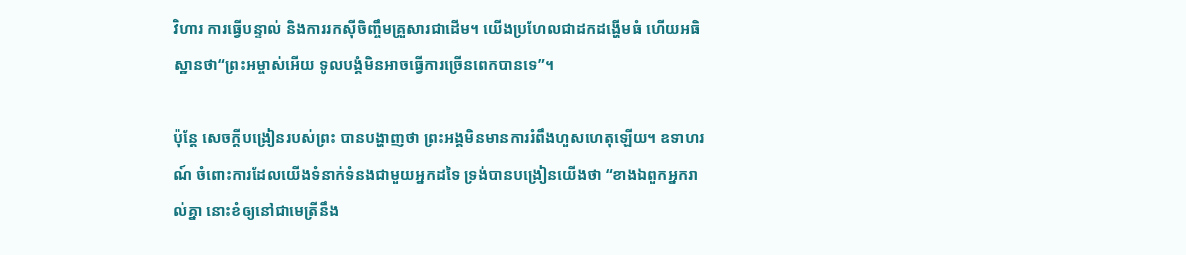វិហារ ការធ្វើបន្ទាល់ និងការរកស៊ីចិញ្ចឹមគ្រួសារជាដើម។ យើងប្រហែលជាដកដង្ហើមធំ ហើយអធិស្ឋានថា“ព្រះអម្ចាស់អើយ ទូលបង្គំមិនអាចធ្វើការច្រើនពេកបានទេ”។

ប៉ុន្តែ សេចក្តីបង្រៀនរបស់ព្រះ បានបង្ហាញថា ព្រះអង្គមិនមានការរំពឹងហួសហេតុឡើយ។ ឧទាហរណ៍ ចំពោះការដែលយើងទំនាក់ទំនងជាមួយអ្នកដទៃ ទ្រង់បានបង្រៀនយើងថា “ខាងឯពួកអ្នករាល់គ្នា នោះខំឲ្យនៅជាមេត្រីនឹង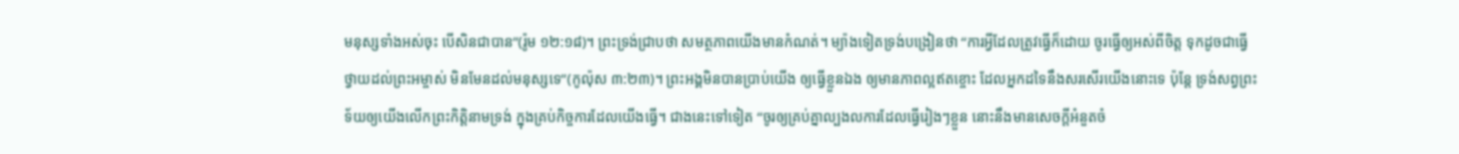មនុស្សទាំងអស់ចុះ បើសិនជាបាន”(រ៉ូម ១២:១៨)។ ព្រះទ្រង់ជ្រាបថា សមត្ថភាពយើងមានកំណត់។ ម្យ៉ាងទៀតទ្រង់បង្រៀនថា “ការអ្វីដែលត្រូវធ្វើក៏ដោយ ចូរធ្វើឲ្យអស់ពីចិត្ត ទុកដូចជាធ្វើថ្វាយដល់ព្រះអម្ចាស់ មិនមែនដល់មនុស្សទេ”(កូល៉ុស ៣:២៣)។ ព្រះអង្គមិនបានប្រាប់យើង ឲ្យធ្វើខ្លួនឯង ឲ្យមានភាពល្អឥតខ្ចោះ ដែលអ្នកដទៃនឹងសរសើរយើងនោះទេ ប៉ុន្តែ ទ្រង់សព្វព្រះទ័យឲ្យយើងលើកព្រះកិត្តិនាមទ្រង់ ក្នុងគ្រប់កិច្ចការដែលយើងធ្វើ។ ជាងនេះទៅទៀត “ចូរឲ្យគ្រប់គ្នាល្បងលការដែលធ្វើរៀងៗខ្លួន នោះនឹងមានសេចក្តីអំនួតចំ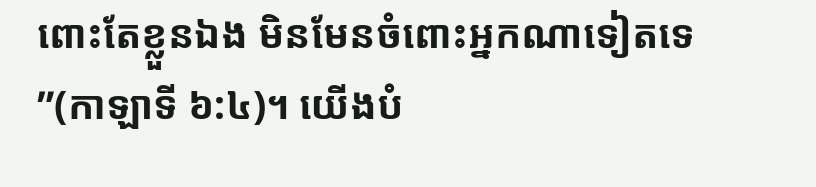ពោះតែខ្លួនឯង មិនមែនចំពោះអ្នកណាទៀតទេ”(កាឡាទី ៦:៤)។ យើងបំ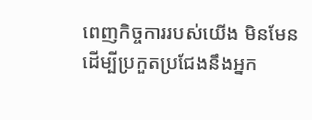ពេញកិច្ចការរបស់យើង មិនមែនដើម្បីប្រកួតប្រជែងនឹងអ្នក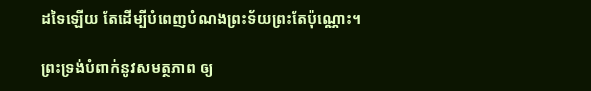ដទៃឡើយ តែដើម្បីបំពេញបំណងព្រះទ័យព្រះតែប៉ុណ្ណោះ។

ព្រះទ្រង់បំពាក់នូវសមត្ថភាព ឲ្យ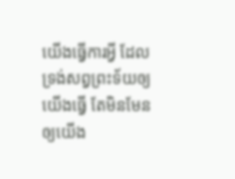យើងធ្វើការអ្វី ដែលទ្រង់សព្វព្រះទ័យឲ្យយើងធ្វើ តែមិនមែនឲ្យយើង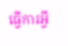ធ្វើការអ្វី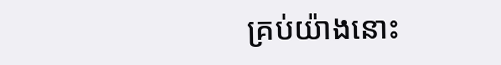គ្រប់យ៉ាងនោះ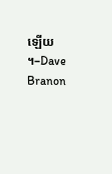ឡើយ។–Dave Branon